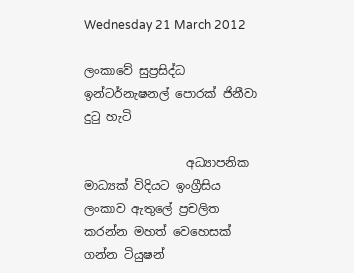Wednesday 21 March 2012

ලංකාවේ සුප්‍රසිද්ධ ඉන්ටර්නැෂනල් පොරක් ජිනීවා දුටු හැටි

                 අධ්‍යාපනික මාධ්‍යක් විදියට ඉංග්‍රීසිය ලංකාව ඇතුලේ ප්‍රචලිත කරන්න මහත් වෙහෙසක් ගන්න ටියුෂන්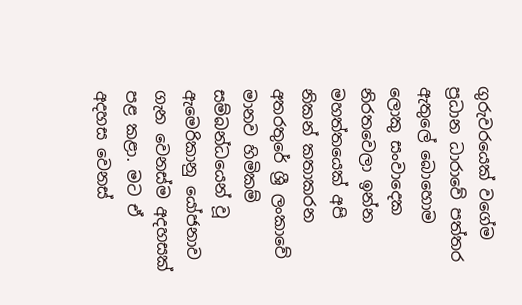ගුරුවරයෙක් වගේම ප්‍රධාන ධාරාවේ පත්තර ඇතුලේ බොහොම ලොකු සංවාදෙක නිරතවෙලා ඉන්න මහත්තයෙක් අපි නිකන් කතාකරන අතරතුරේ ශ්‍රී ලංකාවේ මානව හිමිකම් සම්බන්ධයෙන් වූ ඇමෙරිකානු යෝජනාව ගැන වෙනස්ම අදහසක් පළ කළා. මට ඒ අදහස වෙනස්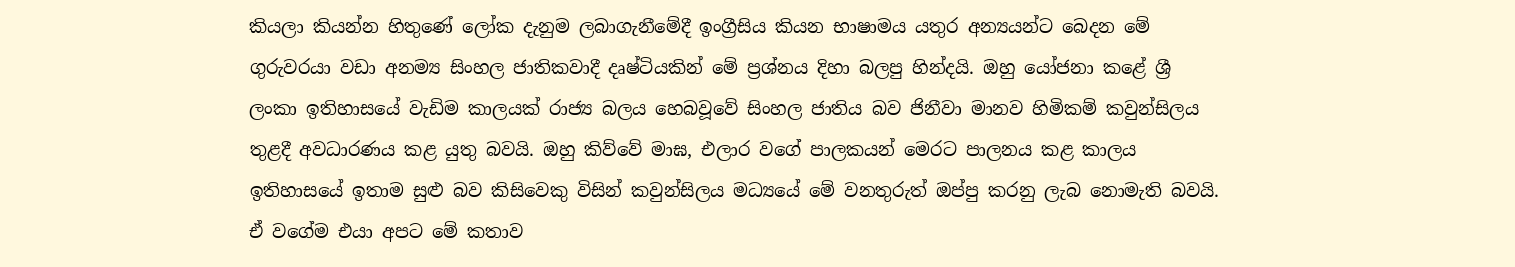කියලා කියන්න හිතුණේ ලෝක දැනුම ලබාගැනීමේදී ඉංග්‍රීසිය කියන භාෂාමය යතුර අන්‍යයන්ට බෙදන මේ ගුරුවරයා වඩා අනම්‍ය සිංහල ජාතිකවාදී දෘෂ්ටියකින් මේ ප්‍රශ්නය දිහා බලපු හින්දයි. ඔහු යෝජනා කළේ ශ්‍රී ලංකා ඉතිහාසයේ වැඩිම කාලයක් රාජ්‍ය බලය හෙබවූවේ සිංහල ජාතිය බව ජිනීවා මානව හිමිකම් කවුන්සිලය තුළදී අවධාරණය කළ යුතු බවයි. ඔහු කිව්වේ මාඝ, එලාර වගේ පාලකයන් මෙරට පාලනය කළ කාලය ඉතිහාසයේ ඉතාම සුළු බව කිසිවෙකු විසින් කවුන්සිලය මධ්‍යයේ මේ වනතුරුත් ඔප්පු කරනු ලැබ නොමැති බවයි. ඒ වගේම එයා අපට මේ කතාව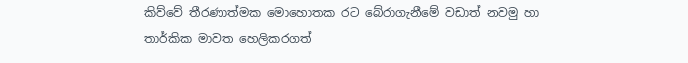කිව්වේ තීරණාත්මක මොහොතක රට බේරාගැනීමේ වඩාත් නවමු හා තාර්කික මාවත හෙලිකරගත්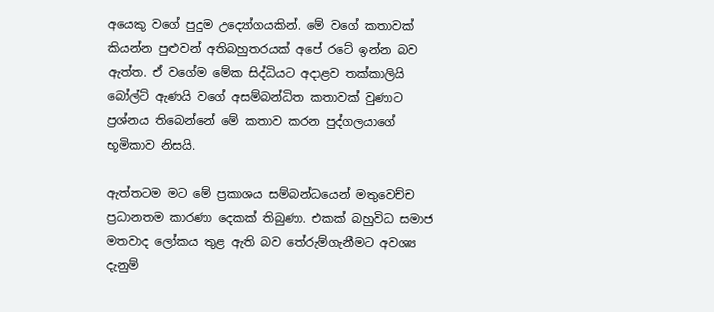අයෙකු වගේ පුදුම උද්‍යෝගයකින්. මේ වගේ කතාවක් කියන්න පුළුවන් අතිබහුතරයක් අපේ රටේ ඉන්න බව ඇත්ත. ඒ වගේම මේක සිද්ධියට අදාළව තක්කාලියි බෝල්ට් ඇණයි වගේ අසම්බන්ධිත කතාවක් වුණාට ප්‍රශ්නය තිබෙන්නේ මේ කතාව කරන පුද්ගලයාගේ භූමිකාව නිසයි.

ඇත්තටම මට මේ ප්‍රකාශය සම්බන්ධයෙන් මතුවෙච්ච ප්‍රධානතම කාරණා දෙකක් තිබුණා. එකක් බහුවිධ සමාජ මතවාද ලෝකය තුළ ඇති බව තේරුම්ගැනීමට අවශ්‍ය දැනුම්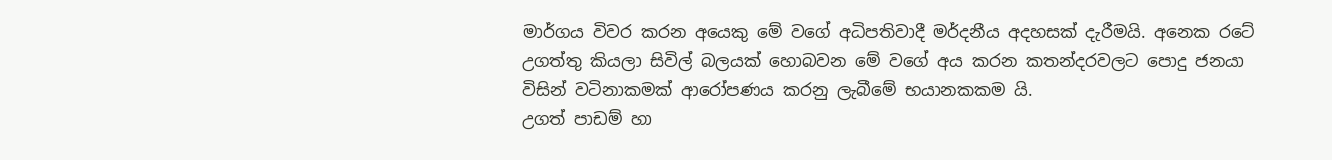මාර්ගය විවර කරන අයෙකු මේ වගේ අධිපතිවාදී මර්දනීය අදහසක් දැරීමයි. අනෙක රටේ උගත්තු කියලා සිවිල් බලයක් හොබවන මේ වගේ අය කරන කතන්දරවලට පොදු ජනයා විසින් වටිනාකමක් ආරෝපණය කරනු ලැබීමේ භයානකකම යි.
උගත් පාඩම් හා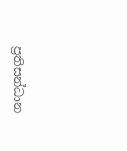ප්‍රතිසන්ධාන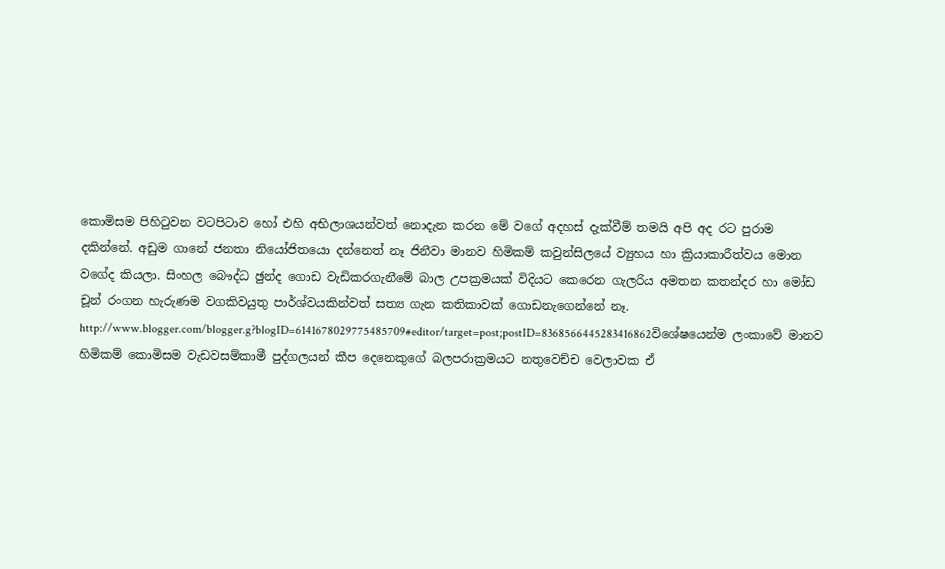කොමිසම පිහිටුවන වටපිටාව හෝ එහි අභිලාශයන්වත් නොදැන කරන මේ වගේ අදහස් දැක්වීම් තමයි අපි අද රට පුරාම දකින්නේ. අඩුම ගානේ ජනතා නියෝජිතයො දන්නෙත් නෑ ජිනීවා මානව හිමිකම් කවුන්සිලයේ ව්‍යුහය හා ක්‍රියාකාරීත්වය මොන වගේද කියලා. සිංහල බෞද්ධ ඡුන්ද ගොඩ වැඩිකරගැනීමේ බාල උපක්‍රමයක් විදියට කෙරෙන ගැලරිය අමතන කතන්දර හා මෝඩ චූන් රංගන හැරුණම වගකිවයුතු පාර්ශ්වයකින්වත් සත්‍ය ගැන කතිකාවක් ගොඩනැගෙන්නේ නෑ.
http://www.blogger.com/blogger.g?blogID=6141678029775485709#editor/target=post;postID=8368566445283416862විශේෂයෙන්ම ලංකාවේ මානව හිමිකම් කොමිසම වැඩවසම්කාමී පුද්ගලයන් කීප දෙනෙකුගේ බලපරාක්‍රමයට නතුවෙච්ච වෙලාවක ඒ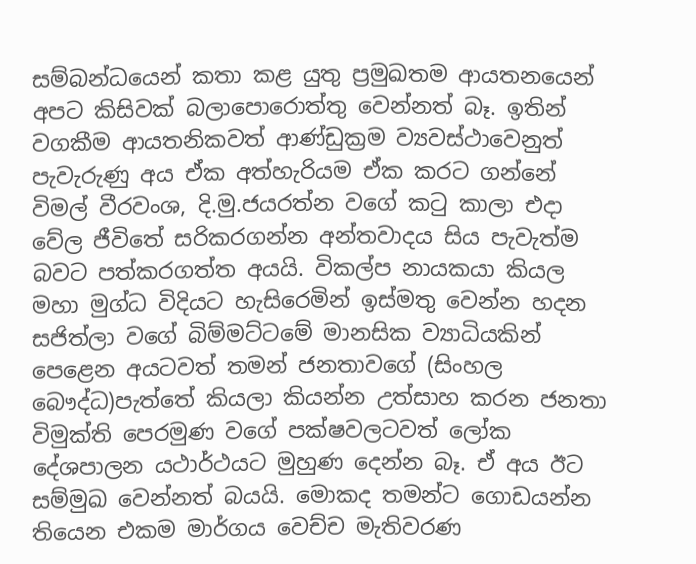සම්බන්ධයෙන් කතා කළ යුතු ප්‍රමුඛතම ආයතනයෙන් අපට කිසිවක් බලාපොරොත්තු වෙන්නත් බෑ. ඉතින් වගකීම ආයතනිකවත් ආණ්ඩුක්‍රම ව්‍යවස්ථාවෙනුත් පැවැරුණු අය ඒක අත්හැරියම ඒක කරට ගන්නේ විමල් වීරවංශ, දි.මු.ජයරත්න වගේ කටු කාලා එදා වේල ජීවිතේ සරිකරගන්න අන්තවාදය සිය පැවැත්ම බවට පත්කරගත්ත අයයි. විකල්ප නායකයා කියල මහා මුග්ධ විදියට හැසිරෙමින් ඉස්මතු වෙන්න හදන සජිත්ලා වගේ බිම්මට්ටමේ මානසික ව්‍යාධියකින් පෙළෙන අයටවත් තමන් ජනතාවගේ (සිංහල බෞද්ධ)පැත්තේ කියලා කියන්න උත්සාහ කරන ජනතා විමුක්ති පෙරමුණ වගේ පක්ෂවලටවත් ලෝක දේශපාලන යථාර්ථයට මුහුණ දෙන්න බෑ. ඒ අය ඊට සම්මුඛ වෙන්නත් බයයි. මොකද තමන්ට ගොඩයන්න තියෙන එකම මාර්ගය වෙච්ච මැතිවරණ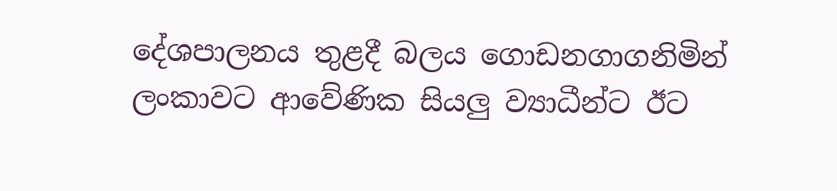දේශපාලනය තුළදී බලය ගොඩනගාගනිමින් ලංකාවට ආවේණික සියලු ව්‍යාධීන්ට ඊට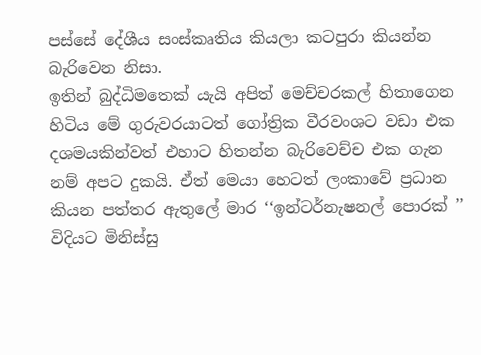පස්සේ දේශීය සංස්කෘතිය කියලා කටපුරා කියන්න බැරිවෙන නිසා.
ඉතින් බුද්ධිමතෙක් යැයි අපිත් මෙච්චරකල් හිතාගෙන හිටිය මේ ගුරුවරයාටත් ගෝත්‍රික වීරවංශට වඩා එක දශමයකින්වත් එහාට හිතන්න බැරිවෙච්ච එක ගැන නම් අපට දුකයි. ඒත් මෙයා හෙටත් ලංකාවේ ප්‍රධාන කියන පත්තර ඇතුලේ මාර ‘‘ඉන්ටර්නැෂනල් පොරක් ’’ විදියට මිනිස්සු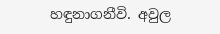හඳුනාගනීවි. අවුල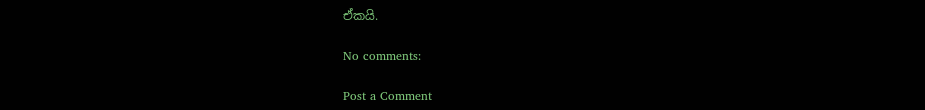ඒකයි.

No comments:

Post a Comment